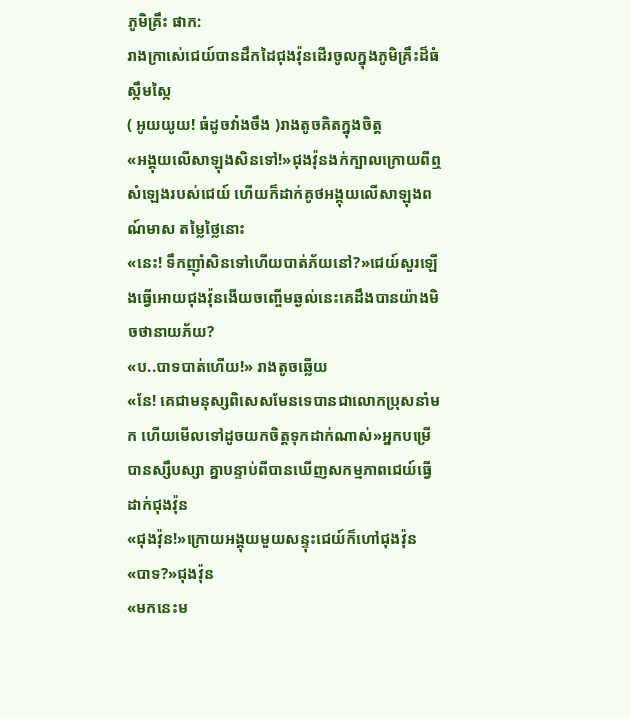ភូមិគ្រឹះ ផាក:
រាងក្រាស់េជេយ៍បានដឹកដៃជុងវ៉ុនដេីរចូលក្នុងភូមិគ្រឹះដ៏ធំស្កឹមស្កៃ
( អូយយូយ! ធំដូចវាំងចឹង )រាងតូចគិតក្នុងចិត្ត
«អង្គុយលេីសាឡុងសិនទៅ!»ជុងវ៉ុនងក់ក្បាលក្រោយពីឮសំឡេងរបស់ជេយ៍ ហេីយក៏ដាក់គូថអង្គុយលេីសាឡុងពណ៍មាស តម្លៃថ្លៃនោះ
«នេះ! ទឹកញុាំសិនទៅហេីយបាត់ភ័យនៅ?»ជេយ៍សួរឡេីងធ្វេីអោយជុងវ៉ុនងេីយចញ្ចេីមឆ្ងល់នេះគេដឹងបានយ៉ាងមិចថានាយភ័យ?
«ប..បាទបាត់ហេីយ!» រាងតូចឆ្លេីយ
«នែ! គេជាមនុស្សពិសេសមែនទេបានជាលោកប្រុសនាំមក ហេីយមេីលទៅដូចយកចិត្តទុកដាក់ណាស់»អ្នកបម្រេីបានស្សឹបស្សា គ្នាបន្ទាប់ពីបានឃេីញសកម្មភាពជេយ៍ធ្វេីដាក់ជុងវ៉ុន
«ជុងវ៉ុន!»ក្រោយអង្គុយមួយសន្ទុះជេយ៍ក៏ហៅជុងវ៉ុន
«បាទ?»ជុងវ៉ុន
«មកនេះម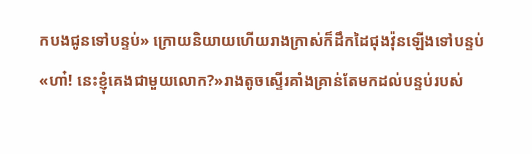កបងជូនទៅបន្ទប់» ក្រោយនិយាយហេីយរាងក្រាស់ក៏ដឹកដៃជុងវ៉ុនឡេីងទៅបន្ទប់
«ហា៎! នេះខ្ញុំគេងជាមួយលោក?»រាងតូចស្ទេីរគាំងគ្រាន់តែមកដល់បន្ទប់របស់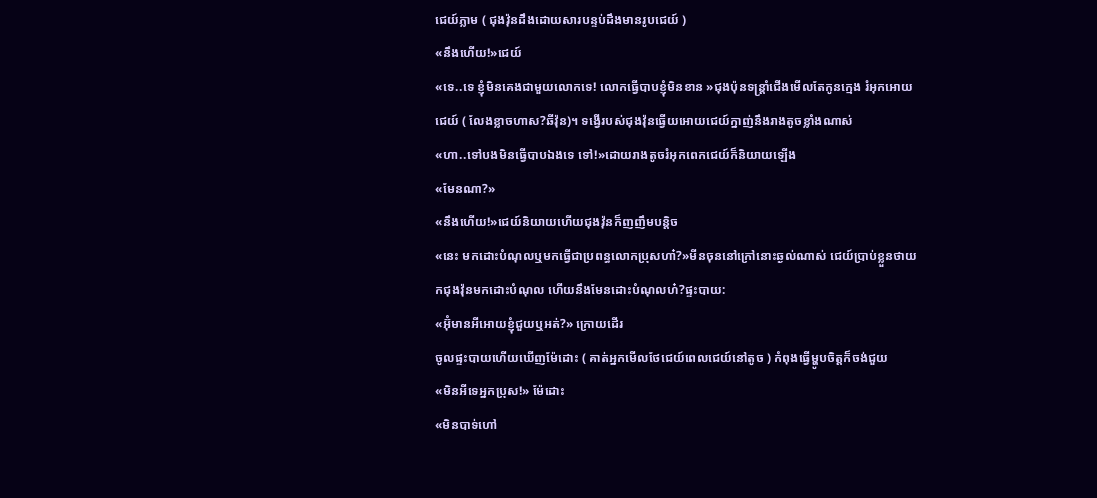ជេយ៍ភ្លាម ( ជុងវ៉ុនដឹងដោយសារបន្ទប់ដឹងមានរូបជេយ៍ )
«នឹងហេីយ!»ជេយ៍
«ទេ..ទេ ខ្ញុំមិនគេងជាមួយលោកទេ! លោកធ្វេីបាបខ្ញុំមិនខាន »ជុងប៉ុនទន្រ្តាំជេីងមេីលតែកូនក្មេង រំអុកអោយជេយ៍ ( លែងខ្លាចហាស?ឆីវ៉ុន)។ ទង្វើរបស់ជុងវ៉ុនធ្វេីយអោយជេយ៍ក្នាញ់នឹងរាងតូចខ្លាំងណាស់
«ហា..ទៅបងមិនធ្វេីបាបឯងទេ ទៅ!»ដោយរាងតូចរំអុកពេកជេយ៍ក៏និយាយឡេីង
«មែនណា?»
«នឹងហេីយ!»ជេយ៍និយាយហេីយជុងវ៉ុនក៏ញញឹមបន្តិច
«នេះ មកដោះបំណុលឬមកធ្វេីជាប្រពន្ធលោកប្រុសហា៎?»មីនចុននៅក្រៅនោះឆ្ងល់ណាស់ ជេយ៍ប្រាប់ខ្លួនថាយកជុងវ៉ុនមកដោះបំណុល ហេីយនឹងមែនដោះបំណុលហ៎?ផ្ទះបាយ:
«អ៊ុំមានអីអោយខ្ញុំជួយឬអត់?» ក្រោយដេីរ
ចូលផ្ទះបាយហេីយឃេីញម៉ែដោះ ( គាត់អ្នកមេីលថែជេយ៍ពេលជេយ៍នៅតូច ) កំពុងធ្វេីម្ហូបចិត្តក៏ចង់ជួយ
«មិនអីទេអ្នកប្រុស!» ម៉ែដោះ
«មិនបាទ់ហៅ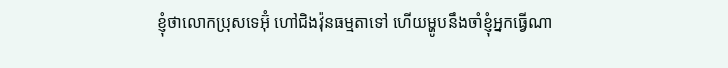ខ្ញុំថាលោកប្រុសទេអ៊ុំ ហៅជិងវ៉ុនធម្មតាទៅ ហេីយម្ហូបនឹងចាំខ្ញុំអ្នកធ្វេីណា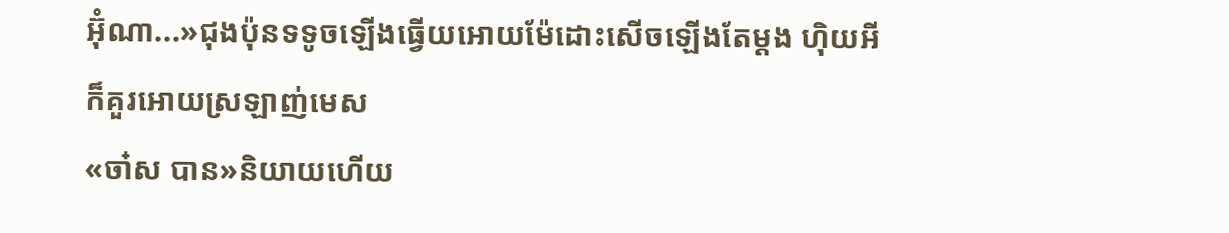អ៊ុំណា...»ជុងប៉ុនទទូចឡេីងធ្វេីយអោយម៉ែដោះសេីចឡេីងតែម្តង ហុិយអីក៏គួរអោយស្រឡាញ់មេស
«ចា៎ស បាន»និយាយហេីយ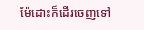ម៉ែដោះក៏ដេីរចេញទៅ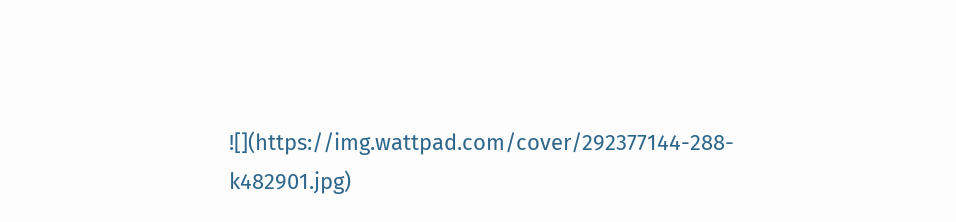![](https://img.wattpad.com/cover/292377144-288-k482901.jpg)